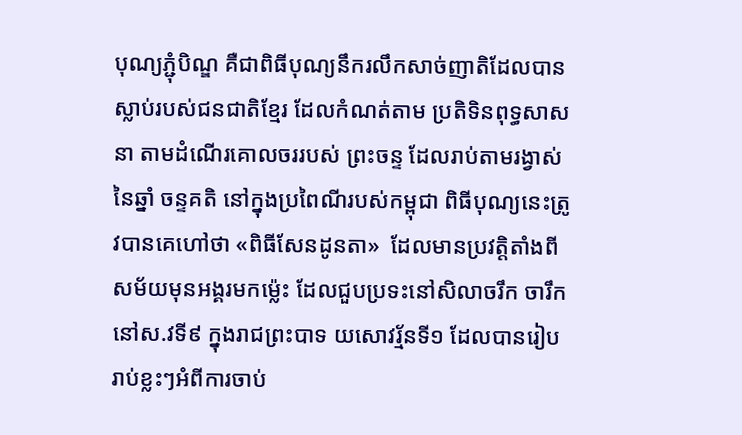បុណ្យភ្ជំុបិណ្ឌ គឺជាពិធីបុណ្យនឹករលឹកសាច់ញាតិដែលបានស្លាប់របស់ជនជាតិខ្មែរ ដែលកំណត់តាម ប្រតិទិនពុទ្ធសាសនា តាមដំណើរគោលចររបស់ ព្រះចន្ទ ដែលរាប់តាមរង្វាស់នៃឆ្នាំ ចន្ទគតិ នៅក្នុងប្រពៃណីរបស់កម្ពុជា ពិធីបុណ្យនេះត្រូវបានគេហៅថា «ពិធីសែនដូនតា»  ដែលមានប្រវត្តិតាំងពី សម័យមុនអង្គរមកម៉្លេះ ដែលជួបប្រទះនៅសិលាចរឹក ចារឹកនៅស.វទី៩ ក្នុងរាជព្រះបាទ យសោវរ្ម័នទី១ ដែលបានរៀបរាប់ខ្លះៗអំពីការចាប់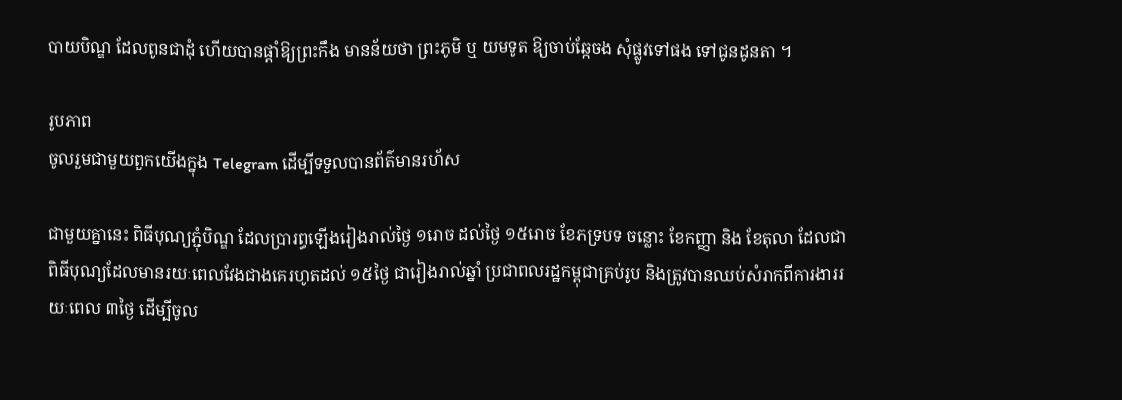បាយបិណ្ឌ ដែលពូនជាដុំ ហើយបានផ្ដាំឱ្យព្រះកឹង មានន័យថា ព្រះភូមិ ឬ យមទូត ឱ្យចាប់ឆ្កែចង សុំផ្លូវទៅផង ទៅជូនដូនតា ។

រូបភាព
ចូលរួមជាមួយពួកយើងក្នុង Telegram ដើម្បីទទួលបានព័ត៌មានរហ័ស

ជាមួយគ្នានេះ ពិធីបុណ្យភ្ជុំបិណ្ឌ ដែលប្រារព្ធឡើងរៀងរាល់ថ្ងៃ ១រោច ដល់ថ្ងៃ ១៥រោច ខែភទ្របទ ចន្លោះ ខែកញ្ញា និង ខែតុលា ដែលជាពិធីបុណ្យដែលមានរយៈពេលវែងជាងគេរហូតដល់ ១៥ថ្ងៃ ជារៀងរាល់ឆ្នាំ ប្រជាពលរដ្ឋកម្ពុជាគ្រប់រូប និងត្រូវបានឈប់សំរាកពីការងាររយៈពេល ៣ថ្ងៃ ដើម្បីចូល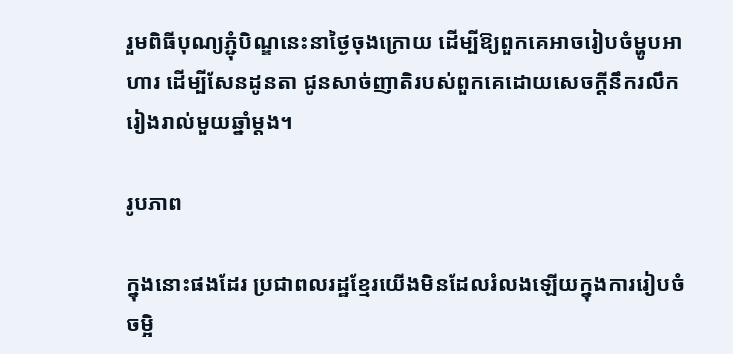រួមពិធីបុណ្យភ្ជុំបិណ្ឌនេះនាថ្ងៃចុងក្រោយ ដើម្បីឱ្យពួកគេអាចរៀបចំម្ហូបអាហារ ដើម្បីសែនដូនតា ជូនសាច់ញាតិរបស់ពួកគេដោយសេចក្ដីនឹករលឹក រៀងរាល់មួយឆ្នាំម្ដង។

រូបភាព

ក្នុងនោះផងដែរ ប្រជាពលរដ្ឋខ្មែរយើងមិនដែលរំលងឡើយក្នុងការរៀបចំចម្អិ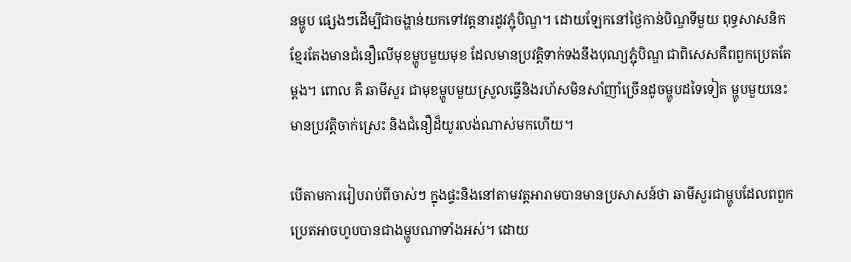នម្ហូប ផ្សេងៗដើម្បីជាចង្ហាន់យកទៅវត្តនារដូវភ្ជុំបិណ្ឌ។ ដោយឡែកនៅថ្ងៃកាន់បិណ្ឌទីមួយ ពុទ្ធសាសនិកខ្មែរតែងមានជំនឿលើមុខម្ហូបមួយមុខ ដែលមានប្រវត្តិទាក់ទងនឹងបុណ្យភ្ជុំបិណ្ឌ ជាពិសេសគឺពពួកប្រេតតែម្ដង។ ពោល គឺ ឆាមីសួរ ជាមុខម្ហូបមួយស្រួលធ្វើនិងរហ័សមិនសាំញាំច្រើនដូចម្ហូបដទៃទៀត ម្ហូបមួយនេះ មានប្រវត្តិចាក់ស្រេះ និងជំនឿដ៏យូរលង់ណាស់មកហើយ។

បើតាមការរៀបរាប់ពីចាស់ៗ ក្នុងផ្ទះនិងនៅតាមវត្តអារាមបានមានប្រសាសន៍ថា ឆាមីសួរជាម្ហូបដែលពពួកប្រេតអាចហូបបានជាងម្ហូបណាទាំងអស់។ ដោយ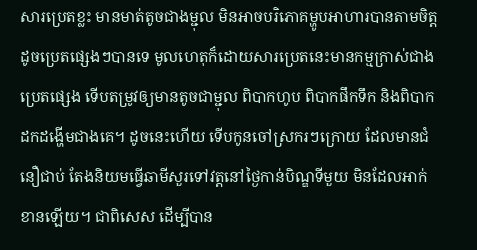សារប្រេតខ្លះ មានមាត់តូចជាងម្ជុល មិនអាចបរិភោគម្ហូបអាហារបានតាមចិត្តដូចប្រេតផ្សេងៗបានទេ មូលហេតុក៏ដោយសារប្រេតនេះមានកម្មក្រាស់ជាងប្រេតផ្សេង ទើបតម្រូវឲ្យមានតូចជាម្ជុល ពិបាកហូប ពិបាកផឹកទឹក និងពិបាកដកដង្ហើមជាងគេ។ ដូចនេះហើយ ទើបកូនចៅស្រករៗក្រោយ ដែលមានជំនឿជាប់ តែងនិយមធ្វើឆាមីសួរទៅវត្តនៅថ្ងៃកាន់បិណ្ឌទីមួយ មិនដែលអាក់ខានឡើយ។ ជាពិសេស ដើម្បីបាន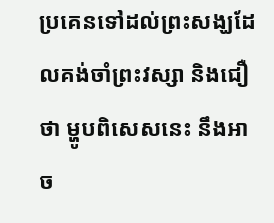ប្រគេនទៅដល់ព្រះសង្ឃដែលគង់ចាំព្រះវស្សា និងជឿថា ម្ហូបពិសេសនេះ នឹងអាច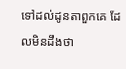ទៅដល់ដូនតាពួកគេ ដែលមិនដឹងថា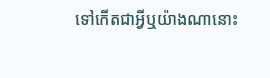ទៅកើតជាអ្វីឬយ៉ាងណានោះ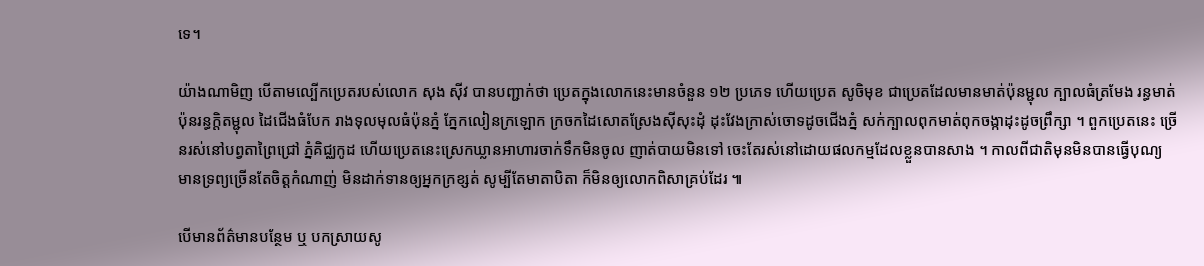ទេ។

យ៉ាងណាមិញ បើតាមល្បើកប្រេតរបស់លោក សុង ស៊ីវ បានបញ្ជាក់ថា ប្រេតក្នុងលោកនេះមានចំនួន ១២ ប្រភេទ ហើយប្រេត សូចិមុខ ជាប្រេតដែលមានមាត់ប៉ុនម្ជុល ក្បាលធំត្រមែង រន្ធមាត់ប៉ុនរន្ធក្តិតម្ជុល ដៃជើងធំបែក រាងទុលមុលធំប៉ុនភ្នំ ភ្នែកលៀនក្រឡោក ក្រចកដៃសោតស្រែងស៊ីសុះដុំ ដុះវែងក្រាស់ចោទដូចជើងភ្នំ សក់ក្បាលពុកមាត់ពុកចង្កាដុះដូចព្រឹក្សា ។ ពួកប្រេតនេះ ច្រើនរស់នៅបព្វតាព្រៃជ្រៅ ភ្នំគិជ្ឈកូដ ហើយប្រេតនេះស្រេកឃ្លានអាហារចាក់ទឹកមិនចូល ញាត់បាយមិនទៅ ចេះតែរស់នៅដោយផលកម្មដែលខ្លួនបានសាង ។ កាលពីជាតិមុនមិនបានធ្វើបុណ្យ មានទ្រព្យច្រើនតែចិត្តកំណាញ់ មិនដាក់ទានឲ្យអ្នកក្រខ្សត់ សូម្បីតែមាតាបិតា ក៏មិនឲ្យលោកពិសាគ្រប់ដែរ ៕

បើមានព័ត៌មានបន្ថែម ឬ បកស្រាយសូ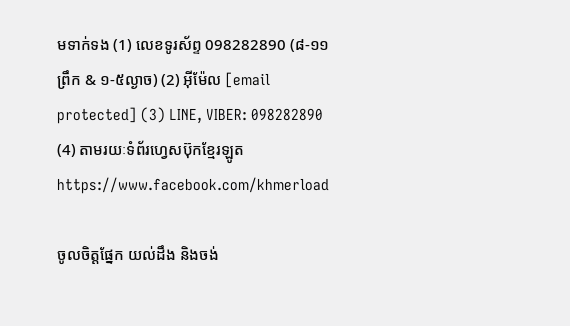មទាក់ទង (1) លេខទូរស័ព្ទ 098282890 (៨-១១ព្រឹក & ១-៥ល្ងាច) (2) អ៊ីម៉ែល [email protected] (3) LINE, VIBER: 098282890 (4) តាមរយៈទំព័រហ្វេសប៊ុកខ្មែរឡូត https://www.facebook.com/khmerload

ចូលចិត្តផ្នែក យល់ដឹង និងចង់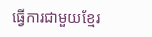ធ្វើការជាមួយខ្មែរ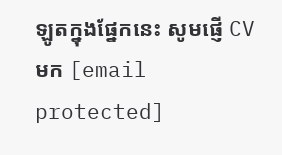ឡូតក្នុងផ្នែកនេះ សូមផ្ញើ CV មក [email protected]